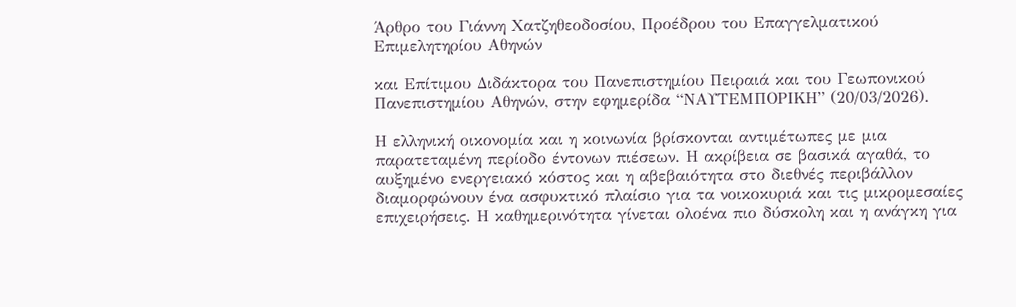Άρθρο του Γιάννη Χατζηθεοδοσίου, Προέδρου του Επαγγελματικού Επιμελητηρίου Αθηνών

και Επίτιμου Διδάκτορα του Πανεπιστημίου Πειραιά και του Γεωπονικού Πανεπιστημίου Αθηνών, στην εφημερίδα “ΝΑΥΤΕΜΠΟΡΙΚΗ” (20/03/2026).

Η ελληνική οικονομία και η κοινωνία βρίσκονται αντιμέτωπες με μια παρατεταμένη περίοδο έντονων πιέσεων. Η ακρίβεια σε βασικά αγαθά, το αυξημένο ενεργειακό κόστος και η αβεβαιότητα στο διεθνές περιβάλλον διαμορφώνουν ένα ασφυκτικό πλαίσιο για τα νοικοκυριά και τις μικρομεσαίες επιχειρήσεις. Η καθημερινότητα γίνεται ολοένα πιο δύσκολη και η ανάγκη για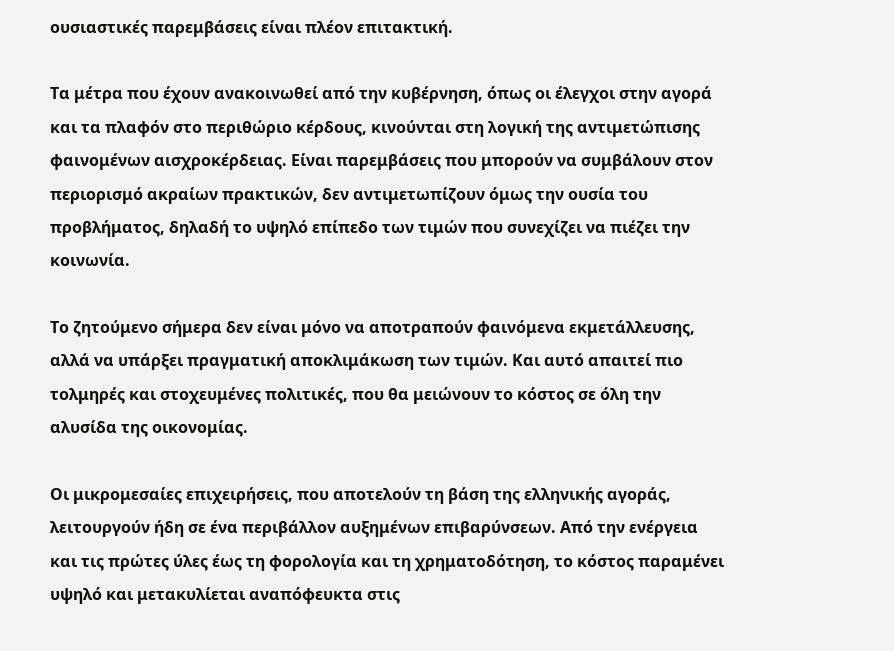ουσιαστικές παρεμβάσεις είναι πλέον επιτακτική.

Τα μέτρα που έχουν ανακοινωθεί από την κυβέρνηση, όπως οι έλεγχοι στην αγορά και τα πλαφόν στο περιθώριο κέρδους, κινούνται στη λογική της αντιμετώπισης φαινομένων αισχροκέρδειας. Είναι παρεμβάσεις που μπορούν να συμβάλουν στον περιορισμό ακραίων πρακτικών, δεν αντιμετωπίζουν όμως την ουσία του προβλήματος, δηλαδή το υψηλό επίπεδο των τιμών που συνεχίζει να πιέζει την κοινωνία.

Το ζητούμενο σήμερα δεν είναι μόνο να αποτραπούν φαινόμενα εκμετάλλευσης, αλλά να υπάρξει πραγματική αποκλιμάκωση των τιμών. Και αυτό απαιτεί πιο τολμηρές και στοχευμένες πολιτικές, που θα μειώνουν το κόστος σε όλη την αλυσίδα της οικονομίας.

Οι μικρομεσαίες επιχειρήσεις, που αποτελούν τη βάση της ελληνικής αγοράς, λειτουργούν ήδη σε ένα περιβάλλον αυξημένων επιβαρύνσεων. Από την ενέργεια και τις πρώτες ύλες έως τη φορολογία και τη χρηματοδότηση, το κόστος παραμένει υψηλό και μετακυλίεται αναπόφευκτα στις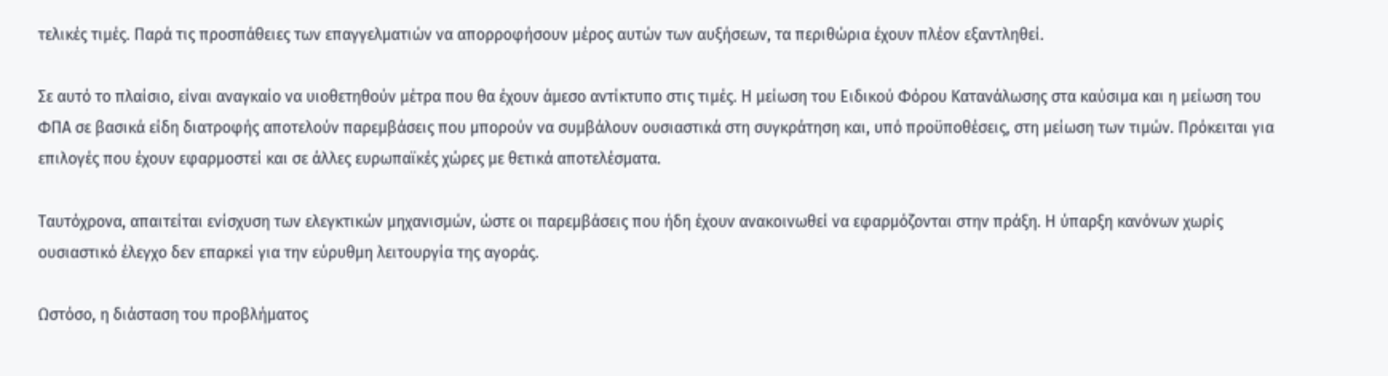τελικές τιμές. Παρά τις προσπάθειες των επαγγελματιών να απορροφήσουν μέρος αυτών των αυξήσεων, τα περιθώρια έχουν πλέον εξαντληθεί.

Σε αυτό το πλαίσιο, είναι αναγκαίο να υιοθετηθούν μέτρα που θα έχουν άμεσο αντίκτυπο στις τιμές. Η μείωση του Ειδικού Φόρου Κατανάλωσης στα καύσιμα και η μείωση του ΦΠΑ σε βασικά είδη διατροφής αποτελούν παρεμβάσεις που μπορούν να συμβάλουν ουσιαστικά στη συγκράτηση και, υπό προϋποθέσεις, στη μείωση των τιμών. Πρόκειται για επιλογές που έχουν εφαρμοστεί και σε άλλες ευρωπαϊκές χώρες με θετικά αποτελέσματα.

Ταυτόχρονα, απαιτείται ενίσχυση των ελεγκτικών μηχανισμών, ώστε οι παρεμβάσεις που ήδη έχουν ανακοινωθεί να εφαρμόζονται στην πράξη. Η ύπαρξη κανόνων χωρίς ουσιαστικό έλεγχο δεν επαρκεί για την εύρυθμη λειτουργία της αγοράς.

Ωστόσο, η διάσταση του προβλήματος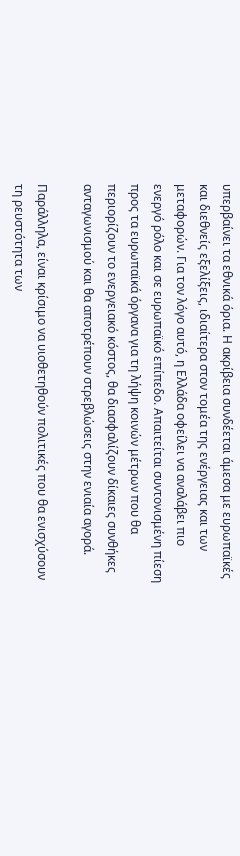υπερβαίνει τα εθνικά όρια. Η ακρίβεια συνδέεται άμεσα με ευρωπαϊκές και διεθνείς εξελίξεις, ιδιαίτερα στον τομέα της ενέργειας και των μεταφορών. Για τον λόγο αυτό, η Ελλάδα οφείλει να αναλάβει πιο ενεργό ρόλο και σε ευρωπαϊκό επίπεδο. Απαιτείται συντονισμένη πίεση προς τα ευρωπαϊκά όργανα για τη λήψη κοινών μέτρων που θα περιορίζουν το ενεργειακό κόστος, θα διασφαλίζουν δίκαιες συνθήκες ανταγωνισμού και θα αποτρέπουν στρεβλώσεις στην ενιαία αγορά.

Παράλληλα, είναι κρίσιμο να υιοθετηθούν πολιτικές που θα ενισχύσουν τη ρευστότητα των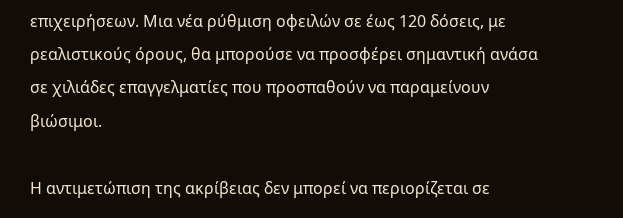επιχειρήσεων. Μια νέα ρύθμιση οφειλών σε έως 120 δόσεις, με ρεαλιστικούς όρους, θα μπορούσε να προσφέρει σημαντική ανάσα σε χιλιάδες επαγγελματίες που προσπαθούν να παραμείνουν βιώσιμοι.

Η αντιμετώπιση της ακρίβειας δεν μπορεί να περιορίζεται σε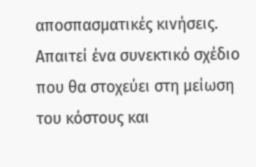αποσπασματικές κινήσεις. Απαιτεί ένα συνεκτικό σχέδιο που θα στοχεύει στη μείωση του κόστους και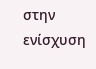στην ενίσχυση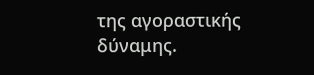της αγοραστικής δύναμης.